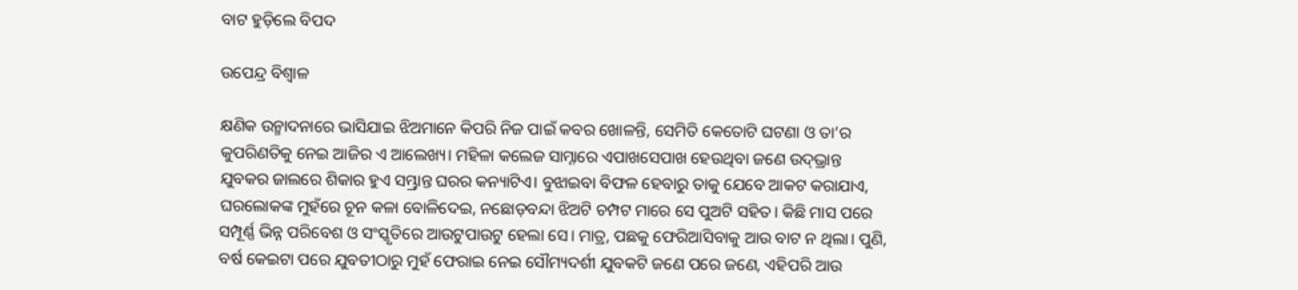ବାଟ ହୁଡ଼ିଲେ ବିପଦ

ଉପେନ୍ଦ୍ର ବିଶ୍ୱାଳ

କ୍ଷଣିକ ଉନ୍ମାଦନାରେ ଭାସିଯାଇ ଝିଅମାନେ କିପରି ନିଜ ପାଇଁ କବର ଖୋଳନ୍ତି, ସେମିତି କେତୋଟି ଘଟଣା ଓ ତା’ର କୁପରିଣତିକୁ ନେଇ ଆଜିର ଏ ଆଲେଖ୍ୟ। ମହିଳା କଲେଜ ସାମ୍ନାରେ ଏପାଖସେପାଖ ହେଉଥିବା ଜଣେ ଉଦ୍‌ଭ୍ରାନ୍ତ ଯୁବକର ଜାଲରେ ଶିକାର ହୁଏ ସମ୍ଭ୍ରାନ୍ତ ଘରର କନ୍ୟାଟିଏ। ବୁଝାଇବା ବିଫଳ ହେବାରୁ ତାକୁ ଯେବେ ଆକଟ କରାଯାଏ, ଘରଲୋକଙ୍କ ମୁହଁରେ ଚୂନ କଳା ବୋଳିଦେଇ, ନଛୋଡ଼ବନ୍ଦା ଝିଅଟି ଚମ୍ପଟ ମାରେ ସେ ପୁଅଟି ସହିତ। କିଛି ମାସ ପରେ ସମ୍ପୂର୍ଣ୍ଣ ଭିନ୍ନ ପରିବେଶ ଓ ସଂସ୍କୃତିରେ ଆଉଟୁପାଉଟୁ ହେଲା ସେ। ମାତ୍ର, ପଛକୁ ଫେରିଆସିବାକୁ ଆଉ ବାଟ ନ ଥିଲା। ପୁଣି, ବର୍ଷ କେଇଟା ପରେ ଯୁବତୀଠାରୁ ମୁହଁ ଫେରାଇ ନେଇ ସୌମ୍ୟଦର୍ଶୀ ଯୁବକଟି ଜଣେ ପରେ ଜଣେ, ଏହିପରି ଆଉ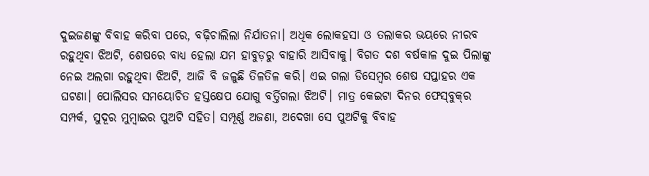ଦୁଇଜଣଙ୍କୁ ବିବାହ କରିବା ପରେ, ବଢ଼ିଚାଲିଲା ନିର୍ଯାତନା। ଅଧିକ ଲୋକହସା ଓ ତଲାକର ଭୟରେ ନୀରବ ରହୁଥିବା ଝିଅଟି, ଶେଷରେ ବାଧ୍ୟ ହେଲା ଯମ ହାବୁଡ଼ରୁ ବାହାରି ଆସିବାକୁ। ବିଗତ ଦଶ ବର୍ଷକାଳ ଦୁଇ ପିଲାଙ୍କୁ ନେଇ ଅଲଗା ରହୁଥିବା ଝିଅଟି, ଆଜି ବି ଜଳୁଛି ତିଳତିଳ କରି। ଏଇ ଗଲା ଡିସେମ୍ବର ଶେଷ ସପ୍ତାହର ଏକ ଘଟଣା। ପୋଲିସର ସମୟୋଚିତ ହସ୍ତକ୍ଷେପ ଯୋଗୁ ବର୍ତ୍ତିଗଲା ଝିଅଟି। ମାତ୍ର କେଇଟା ଦିନର ଫେସ୍‌ବୁକ୍‌ର ସମ୍ପର୍କ, ସୁଦୂର ମୁମ୍ବାଇର ପୁଅଟି ସହିତ। ସମ୍ପୂର୍ଣ୍ଣ ଅଜଣା, ଅଦେଖା ସେ ପୁଅଟିକୁ ବିବାହ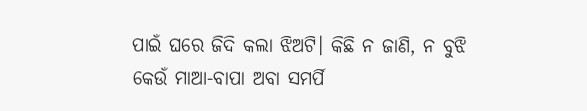ପାଇଁ ଘରେ ଜିଦି କଲା ଝିଅଟି। କିଛି ନ ଜାଣି, ନ ବୁଝି କେଉଁ ମାଆ-ବାପା ଅବା ସମର୍ପି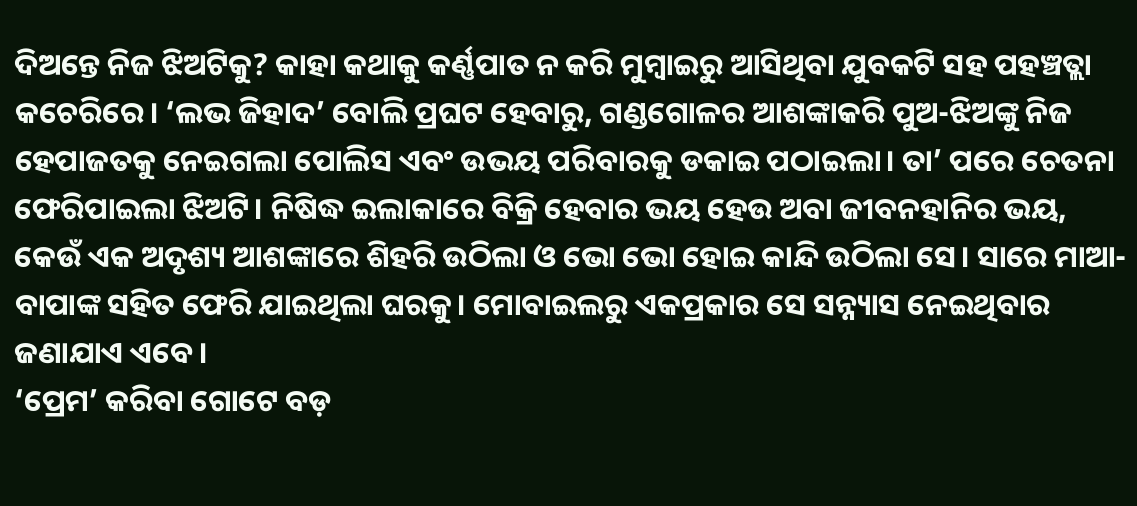ଦିଅନ୍ତେ ନିଜ ଝିଅଟିକୁ? କାହା କଥାକୁ କର୍ଣ୍ଣପାତ ନ କରି ମୁମ୍ବାଇରୁ ଆସିଥିବା ଯୁବକଟି ସହ ପହଞ୍ଚତ୍ଲା କଚେରିରେ। ‘ଲଭ ଜିହାଦ’ ବୋଲି ପ୍ରଘଟ ହେବାରୁ, ଗଣ୍ଡଗୋଳର ଆଶଙ୍କାକରି ପୁଅ-ଝିଅଙ୍କୁ ନିଜ ହେପାଜତକୁ ନେଇଗଲା ପୋଲିସ ଏବଂ ଉଭୟ ପରିବାରକୁ ଡକାଇ ପଠାଇଲା। ତା’ ପରେ ଚେତନା ଫେରିପାଇଲା ଝିଅଟି। ନିଷିଦ୍ଧ ଇଲାକାରେ ବିକ୍ରି ହେବାର ଭୟ ହେଉ ଅବା ଜୀବନହାନିର ଭୟ, କେଉଁ ଏକ ଅଦୃଶ୍ୟ ଆଶଙ୍କାରେ ଶିହରି ଉଠିଲା ଓ ଭୋ ଭୋ ହୋଇ କାନ୍ଦି ଉଠିଲା ସେ। ସାରେ ମାଆ-ବାପାଙ୍କ ସହିତ ଫେରି ଯାଇଥିଲା ଘରକୁ। ମୋବାଇଲରୁ ଏକପ୍ରକାର ସେ ସନ୍ନ୍ୟାସ ନେଇଥିବାର ଜଣାଯାଏ ଏବେ।
‘ପ୍ରେମ’ କରିବା ଗୋଟେ ବଡ଼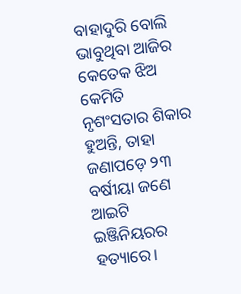ବାହାଦୁରି ବୋଲି ଭାବୁଥିବା ଆଜିର କେତେକ ଝିଅ କେମିତି ନୃଶଂସତାର ଶିକାର ହୁଅନ୍ତି, ତାହା ଜଣାପଡ଼େ ୨୩ ବର୍ଷୀୟା ଜଣେ ଆଇଟି ଇଞ୍ଜିନିୟରର ହତ୍ୟାରେ।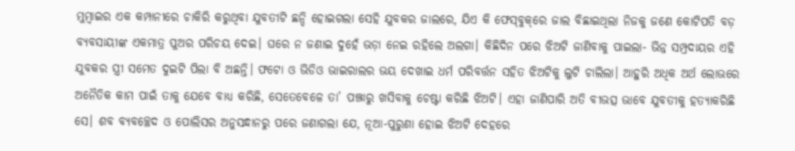ମୁମ୍ବାଇର ଏକ କମ୍ପାନୀରେ ଚାକିରି କରୁଥିବା ଯୁବତୀଟି ଛନ୍ଦି ହୋଇଗଲା ସେହି ଯୁବକର ଜାଲରେ, ଯିଏ କି ଫେସ୍‌ବୁକ୍‌ରେ ଜାଲ ବିଛାଇଥିଲା ନିଜକୁ ଜଣେ କୋଟିପତି ବଡ଼ ବ୍ୟବସାୟୀଙ୍କ ଏକମାତ୍ର ପୁଅର ପରିଚୟ ଦେଇ। ଘରେ ନ ଜଣାଇ ଦୁହେଁ ଭଡ଼ା ନେଇ ରହିଲେ ଅଲଗା। କିଛିଦିନ ପରେ ଝିଅଟି ଜାଣିବାକୁ ପାଇଲା- ଭିନ୍ନ ସମ୍ପ୍ରଦାୟର ଏହି ଯୁବକର ସ୍ତ୍ରୀ ସମେତ ଦୁଇଟି ପିଲା ବି ଅଛନ୍ତି। ଫଟୋ ଓ ଭିଡିଓ ଭାଇରାଲର ଭୟ ଦେଖାଇ ଧର୍ମ ପରିବର୍ତ୍ତନ ସହିତ ଝିଅଟିକୁ ଲୁଟି ଚାଲିଲା। ଆହୁରି ଅଧିକ ଅର୍ଥ ଲୋଭରେ ଅନୈତିକ କାମ ପାଇଁ ତାକୁ ଯେବେ ବାଧ୍ୟ କରିଛି, ସେତେବେଳେ ତା’ ପଞ୍ଝାରୁ ଖସିବାକୁ ଚେଷ୍ଟା କରିଛି ଝିଅଟି। ଏହା ଜାଣିପାରି ଅତି ବୀଭତ୍ସ ଭାବେ ଯୁବତୀକୁ ହତ୍ୟାକରିଛି ସେ। ଶବ ବ୍ୟବଚ୍ଛେଦ ଓ ପୋଲିସର ଅନୁସନ୍ଧାନରୁ ପରେ ଜଣାଗଲା ଯେ, ନୂଆ-ପୁରୁଣା ହୋଇ ଝିଅଟି ଦେହରେ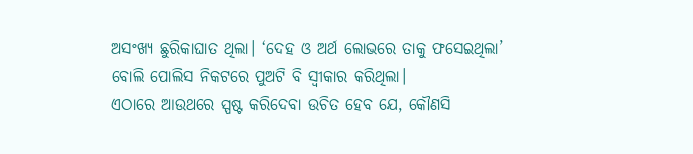ଅସଂଖ୍ୟ ଛୁରିକାଘାତ ଥିଲା। ‘ଦେହ ଓ ଅର୍ଥ ଲୋଭରେ ତାକୁ ଫସେଇଥିଲା’ ବୋଲି ପୋଲିସ ନିକଟରେ ପୁଅଟି ବି ସ୍ବୀକାର କରିଥିଲା।
ଏଠାରେ ଆଉଥରେ ସ୍ପଷ୍ଟ କରିଦେବା ଉଚିତ ହେବ ଯେ, କୌଣସି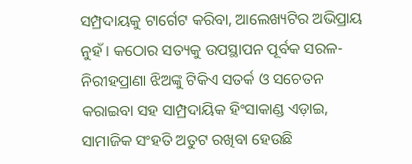ସମ୍ପ୍ରଦାୟକୁ ଟାର୍ଗେଟ କରିବା, ଆଲେଖ୍ୟଟିର ଅଭିପ୍ରାୟ ନୁହଁ। କଠୋର ସତ୍ୟକୁ ଉପସ୍ଥାପନ ପୂର୍ବକ ସରଳ-ନିରୀହପ୍ରାଣା ଝିଅଙ୍କୁ ଟିକିଏ ସତର୍କ ଓ ସଚେତନ କରାଇବା ସହ ସାମ୍ପ୍ରଦାୟିକ ହିଂସାକାଣ୍ଡ ଏଡ଼ାଇ, ସାମାଜିକ ସଂହତି ଅତୁଟ ରଖିବା ହେଉଛି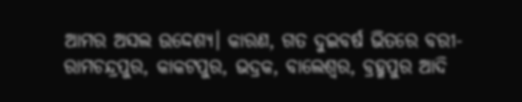ଆମର ଅସଲ ଉଦ୍ଦେଶ୍ୟ। କାରଣ, ଗତ ଦୁଇବର୍ଷ ଭିତରେ ବରୀ-ରାମଚନ୍ଦ୍ରପୁର, କାକଟପୁର, ଭଦ୍ରକ, ବାଲେଶ୍ବର, ବ୍ରହ୍ମପୁର ଆଦି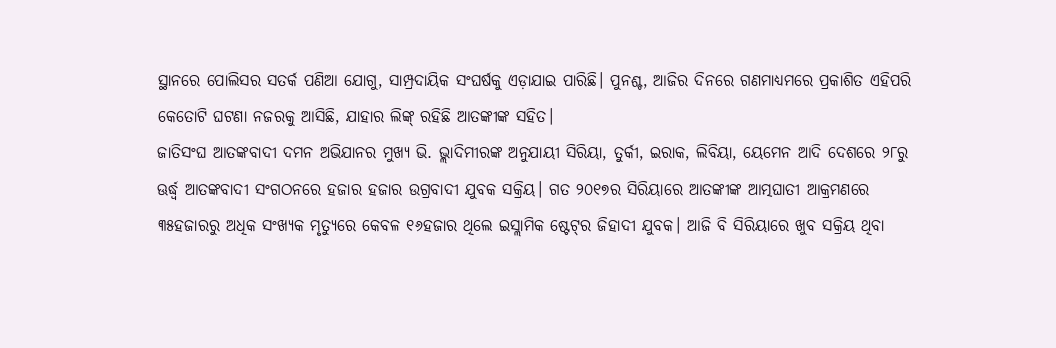ସ୍ଥାନରେ ପୋଲିସର ସତର୍କ ପଣିଆ ଯୋଗୁ, ସାମ୍ପ୍ରଦାୟିକ ସଂଘର୍ଷକୁ ଏଡ଼ାଯାଇ ପାରିଛି। ପୁନଶ୍ଚ, ଆଜିର ଦିନରେ ଗଣମାଧ୍ୟମରେ ପ୍ରକାଶିତ ଏହିପରି କେତୋଟି ଘଟଣା ନଜରକୁ ଆସିଛି, ଯାହାର ଲିଙ୍କ୍‌ ରହିଛି ଆତଙ୍କୀଙ୍କ ସହିତ।
ଜାତିସଂଘ ଆତଙ୍କବାଦୀ ଦମନ ଅଭିଯାନର ମୁଖ୍ୟ ଭି. ଭ୍ଲାଦିମୀରଙ୍କ ଅନୁଯାୟୀ ସିରିୟା, ତୁର୍କୀ, ଇରାକ, ଲିବିୟା, ୟେମେନ ଆଦି ଦେଶରେ ୨୮ରୁ ଊର୍ଦ୍ଧ୍ୱ ଆତଙ୍କବାଦୀ ସଂଗଠନରେ ହଜାର ହଜାର ଉଗ୍ରବାଦୀ ଯୁବକ ସକ୍ରିୟ। ଗତ ୨୦୧୭ର ସିରିୟାରେ ଆତଙ୍କୀଙ୍କ ଆତ୍ମଘାତୀ ଆକ୍ରମଣରେ ୩୫ହଜାରରୁ ଅଧିକ ସଂଖ୍ୟକ ମୃତ୍ୟୁରେ କେବଳ ୧୬ହଜାର ଥିଲେ ଇସ୍ଲାମିକ ଷ୍ଟେଟ୍‌ର ଜିହାଦୀ ଯୁବକ। ଆଜି ବି ସିରିୟାରେ ଖୁବ ସକ୍ରିୟ ଥିବା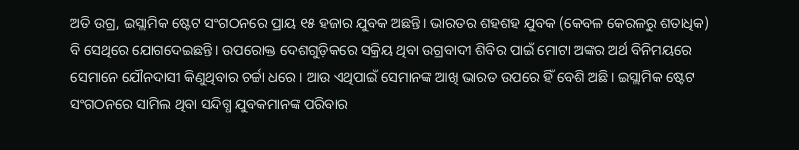ଅତି ଉଗ୍ର, ଇସ୍ଲାମିକ ଷ୍ଟେଟ ସଂଗଠନରେ ପ୍ରାୟ ୧୫ ହଜାର ଯୁବକ ଅଛନ୍ତି। ଭାରତର ଶହଶହ ଯୁବକ (କେବଳ କେରଳରୁ ଶତାଧିକ) ବି ସେଥିରେ ଯୋଗଦେଇଛନ୍ତି। ଉପରୋକ୍ତ ଦେଶଗୁଡ଼ିକରେ ସକ୍ରିୟ ଥିବା ଉଗ୍ରବାଦୀ ଶିବିର ପାଇଁ ମୋଟା ଅଙ୍କର ଅର୍ଥ ବିନିମୟରେ ସେମାନେ ଯୌନଦାସୀ କିଣୁଥିବାର ଚର୍ଚ୍ଚା ଧରେ। ଆଉ ଏଥିପାଇଁ ସେମାନଙ୍କ ଆଖି ଭାରତ ଉପରେ ହିଁ ବେଶି ଅଛି। ଇସ୍ଲାମିକ ଷ୍ଟେଟ ସଂଗଠନରେ ସାମିଲ ଥିବା ସନ୍ଦିଗ୍ଧ ଯୁବକମାନଙ୍କ ପରିବାର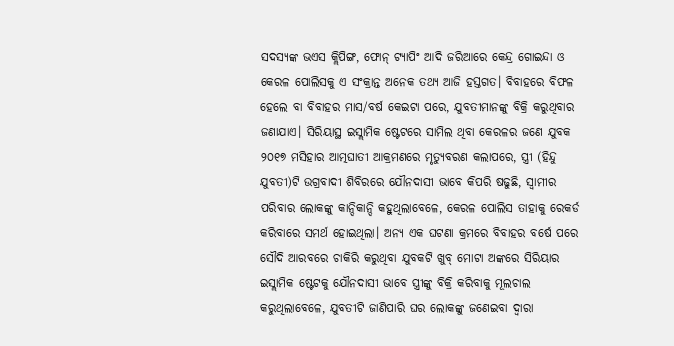ସଦସ୍ୟଙ୍କ ଭଏସ କ୍ଲିପିଙ୍ଗ, ଫୋନ୍‌ ଟ୍ୟାପିଂ ଆଦି ଜରିଆରେ କେନ୍ଦ୍ର ଗୋଇନ୍ଦା ଓ କେରଳ ପୋଲିସକୁ ଏ ସଂକ୍ରାନ୍ତ ଅନେକ ତଥ୍ୟ ଆଜି ହସ୍ତଗତ। ବିବାହରେ ବିଫଳ ହେଲେ ବା ବିବାହର ମାସ/ବର୍ଷ କେଇଟା ପରେ, ଯୁବତୀମାନଙ୍କୁ ବିକ୍ରି କରୁଥିବାର ଜଣାଯାଏ। ସିରିୟାସ୍ଥ ଇସ୍ଲାମିକ ଷ୍ଟେଟରେ ସାମିଲ ଥିବା କେରଳର ଜଣେ ଯୁବକ ୨୦୧୭ ମସିହାର ଆତ୍ମଘାତୀ ଆକ୍ରମଣରେ ମୃତ୍ୟୁବରଣ କଲାପରେ, ସ୍ତ୍ରୀ (ହିନ୍ଦୁ ଯୁବତୀ)ଟି ଉଗ୍ରବାଦୀ ଶିବିରରେ ଯୌନଦାସୀ ଭାବେ କିପରି ଷଢୁଛି, ସ୍ବାମୀର ପରିବାର ଲୋକଙ୍କୁ କାନ୍ଦିକାନ୍ଦି କହୁଥିଲାବେଳେ, କେରଳ ପୋଲିସ ତାହାକୁ ରେକର୍ଡ କରିବାରେ ସମର୍ଥ ହୋଇଥିଲା। ଅନ୍ୟ ଏକ ଘଟଣା କ୍ରମରେ ବିବାହର ବର୍ଷେ ପରେ ସୌଦି ଆରବରେ ଚାକିରି କରୁଥିବା ଯୁବକଟି ଖୁବ୍‌ ମୋଟା ଅଙ୍କରେ ସିରିୟାର ଇସ୍ଲାମିକ ଷ୍ଟେଟକୁ ଯୌନଦାସୀ ଭାବେ ସ୍ତ୍ରୀଙ୍କୁ ବିକ୍ରି କରିବାକୁ ମୂଲଚାଲ କରୁଥିଲାବେଳେ, ଯୁବତୀଟି ଜାଣିପାରି ଘର ଲୋକଙ୍କୁ ଜଣେଇବା ଦ୍ୱାରା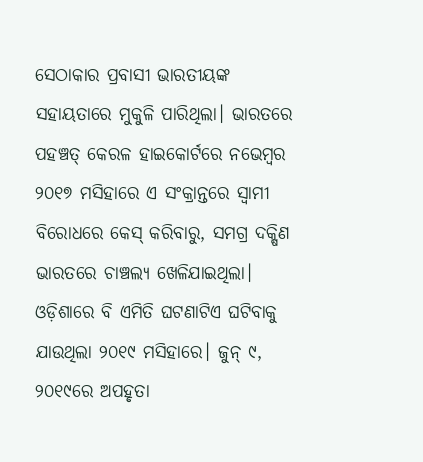ସେଠାକାର ପ୍ରବାସୀ ଭାରତୀୟଙ୍କ ସହାୟତାରେ ମୁକୁଳି ପାରିଥିଲା। ଭାରତରେ ପହଞ୍ଚତ୍ କେରଳ ହାଇକୋର୍ଟରେ ନଭେମ୍ବର ୨୦୧୭ ମସିହାରେ ଏ ସଂକ୍ରାନ୍ତରେ ସ୍ବାମୀ ବିରୋଧରେ କେସ୍‌ କରିବାରୁ, ସମଗ୍ର ଦକ୍ଷିଣ ଭାରତରେ ଚାଞ୍ଚଲ୍ୟ ଖେଳିଯାଇଥିଲା। ଓଡ଼ିଶାରେ ବି ଏମିତି ଘଟଣାଟିଏ ଘଟିବାକୁ ଯାଉଥିଲା ୨୦୧୯ ମସିହାରେ। ଜୁନ୍‌ ୯, ୨୦୧୯ରେ ଅପହୃତା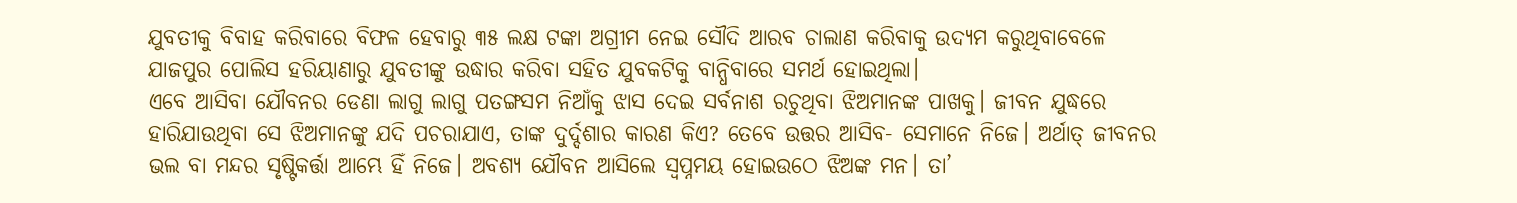ଯୁବତୀକୁ ବିବାହ କରିବାରେ ବିଫଳ ହେବାରୁ ୩୫ ଲକ୍ଷ ଟଙ୍କା ଅଗ୍ରୀମ ନେଇ ସୌଦି ଆରବ ଚାଲାଣ କରିବାକୁ ଉଦ୍ୟମ କରୁଥିବାବେଳେ ଯାଜପୁର ପୋଲିସ ହରିୟାଣାରୁ ଯୁବତୀଙ୍କୁ ଉଦ୍ଧାର କରିବା ସହିତ ଯୁବକଟିକୁ ବାନ୍ଧିବାରେ ସମର୍ଥ ହୋଇଥିଲା।
ଏବେ ଆସିବା ଯୌବନର ଡେଣା ଲାଗୁ ଲାଗୁ ପତଙ୍ଗସମ ନିଆଁକୁ ଝାସ ଦେଇ ସର୍ବନାଶ ରଚୁଥିବା ଝିଅମାନଙ୍କ ପାଖକୁ। ଜୀବନ ଯୁଦ୍ଧରେ ହାରିଯାଉଥିବା ସେ ଝିଅମାନଙ୍କୁ ଯଦି ପଚରାଯାଏ, ତାଙ୍କ ଦୁର୍ଦ୍ଦଶାର କାରଣ କିଏ? ତେବେ ଉତ୍ତର ଆସିବ- ସେମାନେ ନିଜେ। ଅର୍ଥାତ୍‌ ଜୀବନର ଭଲ ବା ମନ୍ଦର ସୃଷ୍ଟିକର୍ତ୍ତା ଆମ୍ଭେ ହିଁ ନିଜେ। ଅବଶ୍ୟ ଯୌବନ ଆସିଲେ ସ୍ବପ୍ନମୟ ହୋଇଉଠେ ଝିଅଙ୍କ ମନ। ତା’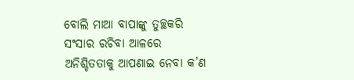ବୋଲି ମାଆ ବାପାଙ୍କୁ ତୁଚ୍ଛକରି ସଂସାର ରଚିବା ଆଳରେ ଅନିଶ୍ଚିତତାକୁ ଆପଣାଇ ନେବା କ’ଣ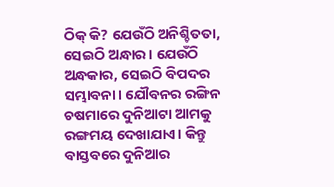ଠିକ୍‌ କି? ଯେଉଁଠି ଅନିଶ୍ଚିତତା, ସେଇଠି ଅନ୍ଧାର। ଯେଉଁଠି ଅନ୍ଧକାର, ସେଇଠି ବିପଦର ସମ୍ଭାବନା। ଯୌବନର ରଙ୍ଗିନ ଚଷମାରେ ଦୁନିଆଟା ଆମକୁ ରଙ୍ଗମୟ ଦେଖାଯାଏ। କିନ୍ତୁ ବାସ୍ତବରେ ଦୁନିଆର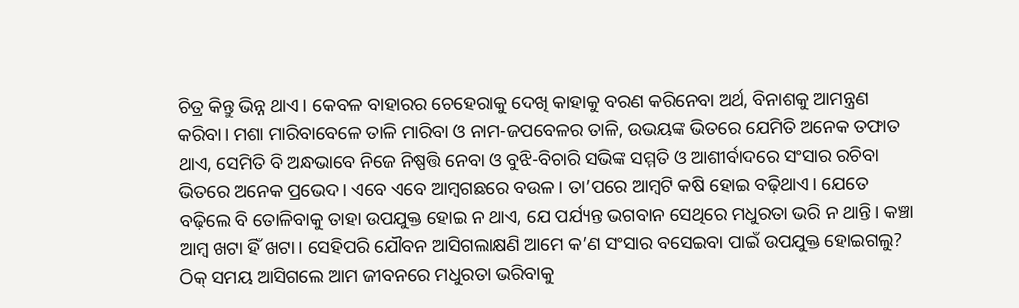ଚିତ୍ର କିନ୍ତୁ ଭିନ୍ନ ଥାଏ। କେବଳ ବାହାରର ଚେହେରାକୁ ଦେଖି କାହାକୁ ବରଣ କରିନେବା ଅର୍ଥ, ବିନାଶକୁ ଆମନ୍ତ୍ରଣ କରିବା। ମଶା ମାରିବାବେଳେ ତାଳି ମାରିବା ଓ ନାମ-ଜପବେଳର ତାଳି, ଉଭୟଙ୍କ ଭିତରେ ଯେମିତି ଅନେକ ତଫାତ ଥାଏ, ସେମିତି ବି ଅନ୍ଧଭାବେ ନିଜେ ନିଷ୍ପତ୍ତି ନେବା ଓ ବୁଝି-ବିଚାରି ସଭିଙ୍କ ସମ୍ମତି ଓ ଆଶୀର୍ବାଦରେ ସଂସାର ରଚିବା ଭିତରେ ଅନେକ ପ୍ରଭେଦ। ଏବେ ଏବେ ଆମ୍ବଗଛରେ ବଉଳ। ତା’ପରେ ଆମ୍ବଟି କଷି ହୋଇ ବଢ଼ିଥାଏ। ଯେତେ ବଢ଼ିଲେ ବି ତୋଳିବାକୁ ତାହା ଉପଯୁକ୍ତ ହୋଇ ନ ଥାଏ, ଯେ ପର୍ଯ୍ୟନ୍ତ ଭଗବାନ ସେଥିରେ ମଧୁରତା ଭରି ନ ଥାନ୍ତି। କଞ୍ଚା ଆମ୍ବ ଖଟା ହିଁ ଖଟା। ସେହିପରି ଯୌବନ ଆସିଗଲାକ୍ଷଣି ଆମେ କ’ଣ ସଂସାର ବସେଇବା ପାଇଁ ଉପଯୁକ୍ତ ହୋଇଗଲୁ? ଠିକ୍‌ ସମୟ ଆସିଗଲେ ଆମ ଜୀବନରେ ମଧୁରତା ଭରିବାକୁ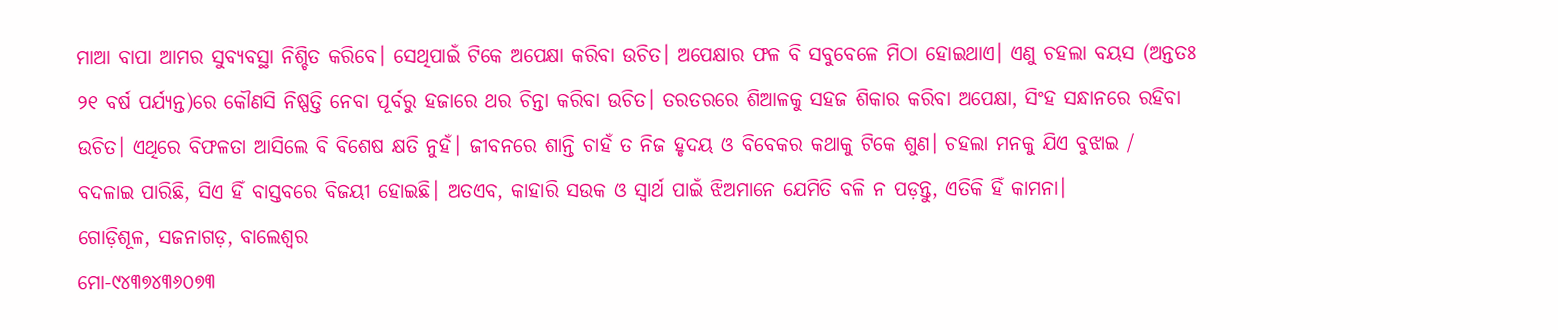ମାଆ ବାପା ଆମର ସୁବ୍ୟବସ୍ଥା ନିଶ୍ଚିତ କରିବେ। ସେଥିପାଇଁ ଟିକେ ଅପେକ୍ଷା କରିବା ଉଚିତ। ଅପେକ୍ଷାର ଫଳ ବି ସବୁବେଳେ ମିଠା ହୋଇଥାଏ। ଏଣୁ ଚହଲା ବୟସ (ଅନ୍ତତଃ ୨୧ ବର୍ଷ ପର୍ଯ୍ୟନ୍ତ)ରେ କୌଣସି ନିଷ୍ପତ୍ତି ନେବା ପୂର୍ବରୁ ହଜାରେ ଥର ଚିନ୍ତା କରିବା ଉଚିତ। ତରତରରେ ଶିଆଳକୁ ସହଜ ଶିକାର କରିବା ଅପେକ୍ଷା, ସିଂହ ସନ୍ଧାନରେ ରହିବା ଉଚିତ। ଏଥିରେ ବିଫଳତା ଆସିଲେ ବି ବିଶେଷ କ୍ଷତି ନୁହଁ। ଜୀବନରେ ଶାନ୍ତି ଚାହଁ ତ ନିଜ ହୃଦୟ ଓ ବିବେକର କଥାକୁ ଟିକେ ଶୁଣ। ଚହଲା ମନକୁ ଯିଏ ବୁଝାଇ / ବଦଳାଇ ପାରିଛି, ସିଏ ହିଁ ବାସ୍ତବରେ ବିଜୟୀ ହୋଇଛି। ଅତଏବ, କାହାରି ସଉକ ଓ ସ୍ବାର୍ଥ ପାଇଁ ଝିଅମାନେ ଯେମିତି ବଳି ନ ପଡ଼ନ୍ତୁ, ଏତିକି ହିଁ କାମନା।
ଗୋଡ଼ିଶୂଳ, ସଜନାଗଡ଼, ବାଲେଶ୍ବର
ମୋ-୯୪୩୭୪୩୬୦୭୩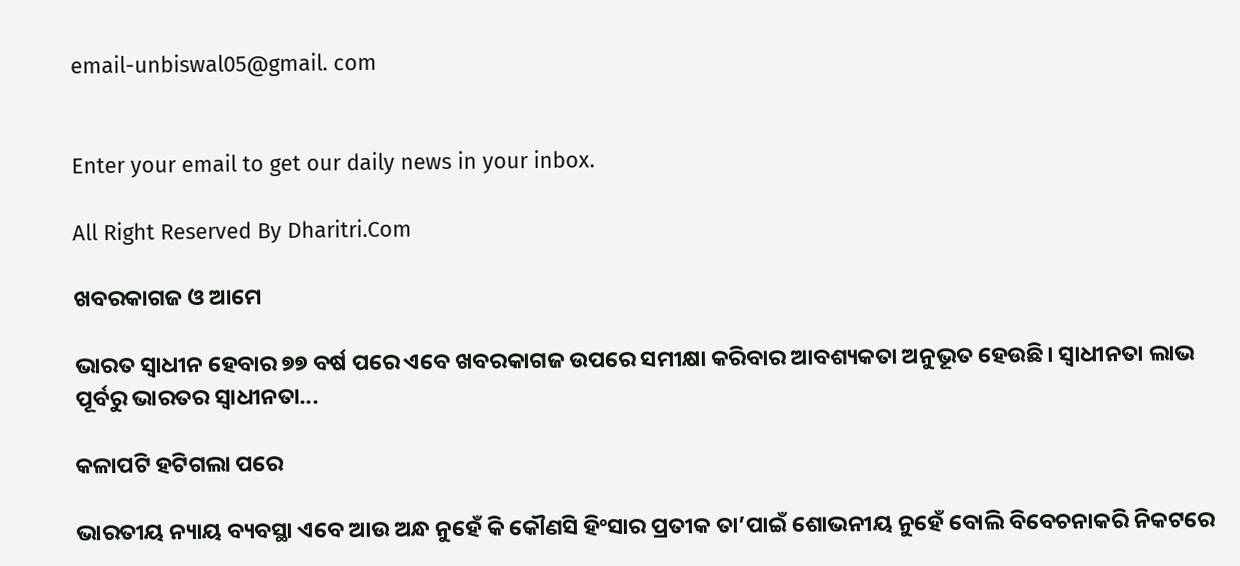email-unbiswal05@gmail. com


Enter your email to get our daily news in your inbox.

All Right Reserved By Dharitri.Com

ଖବରକାଗଜ ଓ ଆମେ

ଭାରତ ସ୍ବାଧୀନ ହେବାର ୭୭ ବର୍ଷ ପରେ ଏବେ ଖବରକାଗଜ ଉପରେ ସମୀକ୍ଷା କରିବାର ଆବଶ୍ୟକତା ଅନୁଭୂତ ହେଉଛି। ସ୍ବାଧୀନତା ଲାଭ ପୂର୍ବରୁ ଭାରତର ସ୍ବାଧୀନତା...

କଳାପଟି ହଟିଗଲା ପରେ

ଭାରତୀୟ ନ୍ୟାୟ ବ୍ୟବସ୍ଥା ଏବେ ଆଉ ଅନ୍ଧ ନୁହେଁ କି କୌଣସି ହିଂସାର ପ୍ରତୀକ ତା’ପାଇଁ ଶୋଭନୀୟ ନୁହେଁ ବୋଲି ବିବେଚନାକରି ନିକଟରେ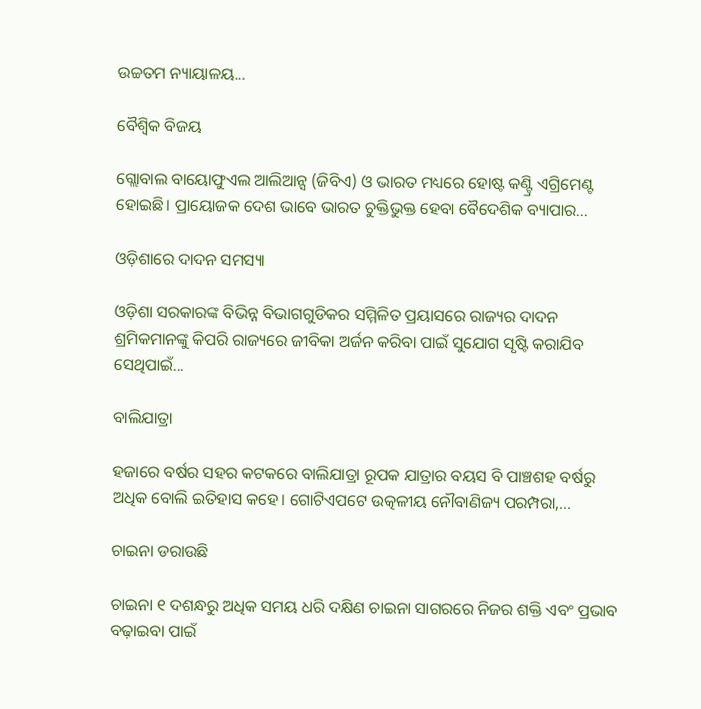ଉଚ୍ଚତମ ନ୍ୟାୟାଳୟ...

ବୈଶ୍ୱିକ ବିଜୟ

ଗ୍ଲୋବାଲ ବାୟୋଫୁଏଲ ଆଲିଆନ୍ସ (ଜିବିଏ) ଓ ଭାରତ ମଧ୍ୟରେ ହୋଷ୍ଟ କଣ୍ଟ୍ରି ଏଗ୍ରିମେଣ୍ଟ ହୋଇଛି। ପ୍ରାୟୋଜକ ଦେଶ ଭାବେ ଭାରତ ଚୁକ୍ତିଭୁକ୍ତ ହେବା ବୈଦେଶିକ ବ୍ୟାପାର...

ଓଡ଼ିଶାରେ ଦାଦନ ସମସ୍ୟା

ଓଡ଼ିଶା ସରକାରଙ୍କ ବିଭିନ୍ନ ବିଭାଗଗୁଡିକର ସମ୍ମିଳିତ ପ୍ରୟାସରେ ରାଜ୍ୟର ଦାଦନ ଶ୍ରମିକମାନଙ୍କୁ କିପରି ରାଜ୍ୟରେ ଜୀବିକା ଅର୍ଜନ କରିବା ପାଇଁ ସୁଯୋଗ ସୃଷ୍ଟି କରାଯିବ ସେଥିପାଇଁ...

ବାଲିଯାତ୍ରା

ହଜାରେ ବର୍ଷର ସହର କଟକରେ ବାଲିଯାତ୍ରା ରୂପକ ଯାତ୍ରାର ବୟସ ବି ପାଞ୍ଚଶହ ବର୍ଷରୁ ଅଧିକ ବୋଲି ଇତିହାସ କହେ। ଗୋଟିଏପଟେ ଉତ୍କଳୀୟ ନୌବାଣିଜ୍ୟ ପରମ୍ପରା,...

ଚାଇନା ଡରାଉଛି

ଚାଇନା ୧ ଦଶନ୍ଧରୁ ଅଧିକ ସମୟ ଧରି ଦକ୍ଷିଣ ଚାଇନା ସାଗରରେ ନିଜର ଶକ୍ତି ଏବଂ ପ୍ରଭାବ ବଢ଼ାଇବା ପାଇଁ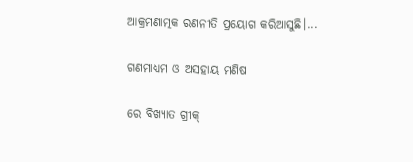ଆକ୍ରମଣାତ୍ମକ ରଣନୀତି ପ୍ରୟୋଗ କରିଆସୁଛି।...

ଗଣମାଧ୍ୟମ ଓ ଅସହାୟ ମଣିଷ

ରେ ବିଖ୍ୟାତ ଗ୍ରୀକ୍‌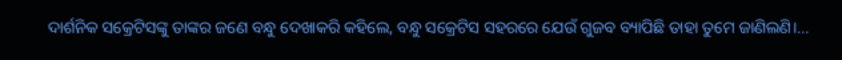ଦାର୍ଶନିକ ସକ୍ରେଟିସଙ୍କୁ ତାଙ୍କର ଜଣେ ବନ୍ଧୁ ଦେଖାକରି କହିଲେ, ବନ୍ଧୁ ସକ୍ରେଟିସ ସହରରେ ଯେଉଁ ଗୁଜବ ବ୍ୟାପିଛି ତାହା ତୁମେ ଜାଣିଲଣି।...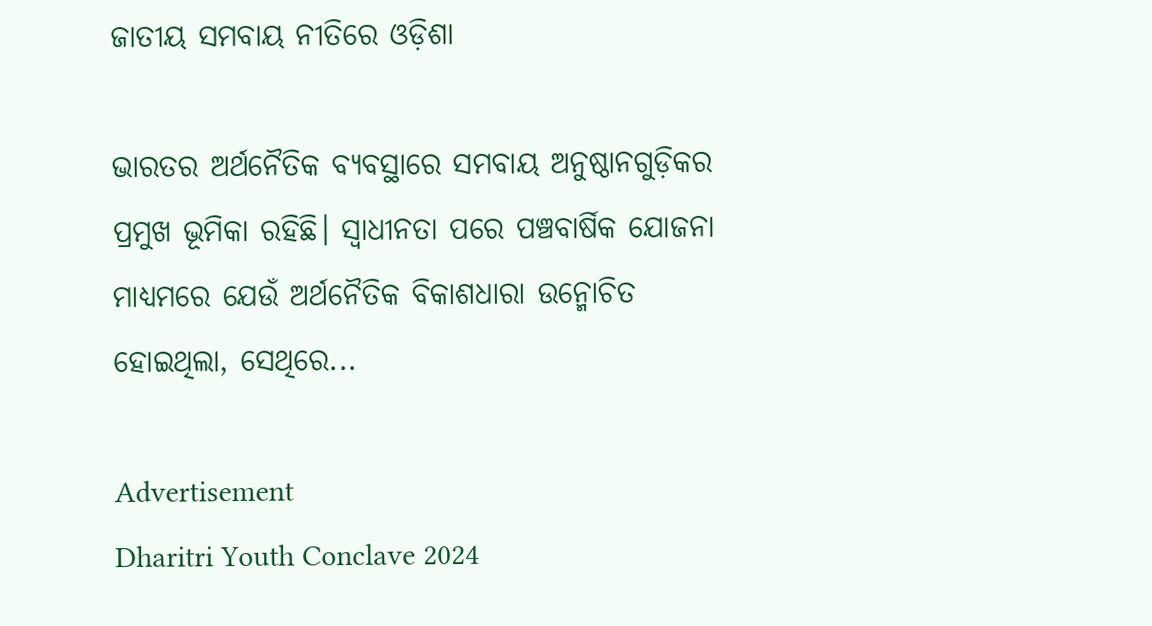ଜାତୀୟ ସମବାୟ ନୀତିରେ ଓଡ଼ିଶା

ଭାରତର ଅର୍ଥନୈତିକ ବ୍ୟବସ୍ଥାରେ ସମବାୟ ଅନୁଷ୍ଠାନଗୁଡ଼ିକର ପ୍ରମୁଖ ଭୂମିକା ରହିଛି। ସ୍ବାଧୀନତା ପରେ ପଞ୍ଚବାର୍ଷିକ ଯୋଜନା ମାଧ୍ୟମରେ ଯେଉଁ ଅର୍ଥନୈତିକ ବିକାଶଧାରା ଉନ୍ମୋଚିତ ହୋଇଥିଲା, ସେଥିରେ...

Advertisement
Dharitri Youth Conclave 2024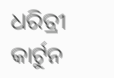ଧରିତ୍ରୀ କାର୍ଟୁନ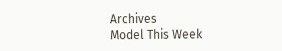Archives
Model This Week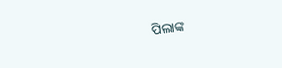ପିଲାଙ୍କ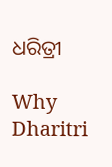ଧରିତ୍ରୀ

Why Dharitri